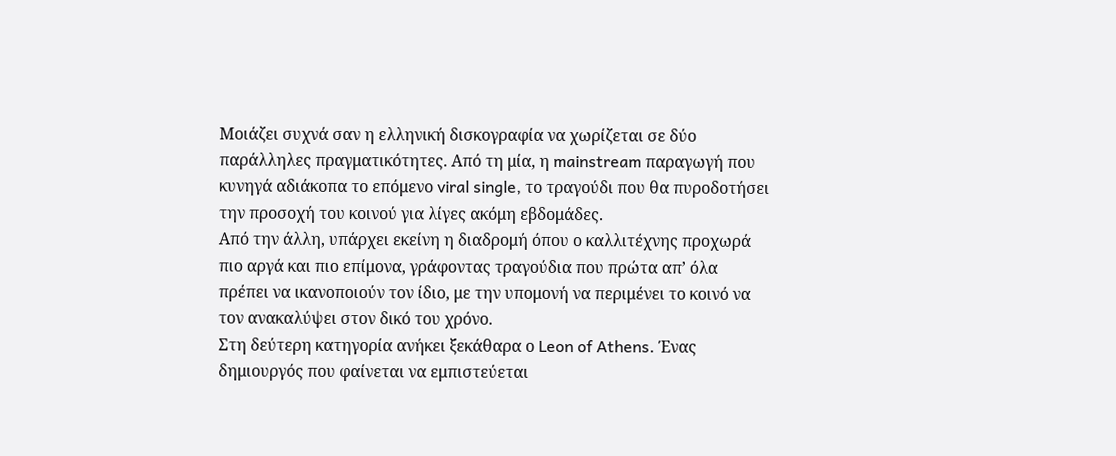Μοιάζει συχνά σαν η ελληνική δισκογραφία να χωρίζεται σε δύο παράλληλες πραγματικότητες. Από τη μία, η mainstream παραγωγή που κυνηγά αδιάκοπα το επόμενο viral single, το τραγούδι που θα πυροδοτήσει την προσοχή του κοινού για λίγες ακόμη εβδομάδες.
Από την άλλη, υπάρχει εκείνη η διαδρομή όπου ο καλλιτέχνης προχωρά πιο αργά και πιο επίμονα, γράφοντας τραγούδια που πρώτα απ’ όλα πρέπει να ικανοποιούν τον ίδιο, με την υπομονή να περιμένει το κοινό να τον ανακαλύψει στον δικό του χρόνο.
Στη δεύτερη κατηγορία ανήκει ξεκάθαρα ο Leon of Athens. Ένας δημιουργός που φαίνεται να εμπιστεύεται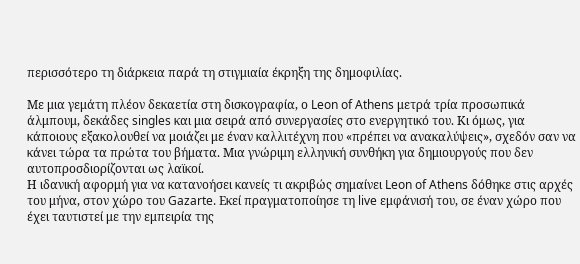περισσότερο τη διάρκεια παρά τη στιγμιαία έκρηξη της δημοφιλίας.

Με μια γεμάτη πλέον δεκαετία στη δισκογραφία, ο Leon of Athens μετρά τρία προσωπικά άλμπουμ, δεκάδες singles και μια σειρά από συνεργασίες στο ενεργητικό του. Κι όμως, για κάποιους εξακολουθεί να μοιάζει με έναν καλλιτέχνη που «πρέπει να ανακαλύψεις», σχεδόν σαν να κάνει τώρα τα πρώτα του βήματα. Μια γνώριμη ελληνική συνθήκη για δημιουργούς που δεν αυτοπροσδιορίζονται ως λαϊκοί.
Η ιδανική αφορμή για να κατανοήσει κανείς τι ακριβώς σημαίνει Leon of Athens δόθηκε στις αρχές του μήνα, στον χώρο του Gazarte. Εκεί πραγματοποίησε τη live εμφάνισή του, σε έναν χώρο που έχει ταυτιστεί με την εμπειρία της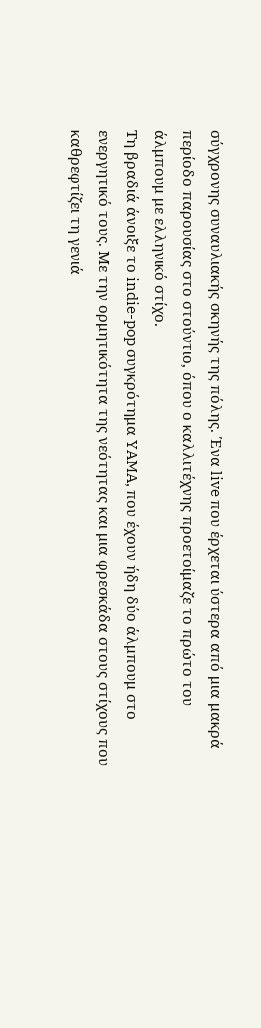σύγχρονης συναυλιακής σκηνής της πόλης. Ένα live που έρχεται ύστερα από μια μακρά περίοδο παρουσίας στο στούντιο, όπου ο καλλιτέχνης προετοίμαζε το πρώτο του άλμπουμ με ελληνικό στίχο.
Τη βραδιά άνοιξε το indie-pop συγκρότημα YAMA, που έχουν ήδη δύο άλμπουμ στο ενεργητικό τους. Με την ορμητικότητα της νεότητας και μια φρεσκάδα στους στίχους που καθρεφτίζει τη γενιά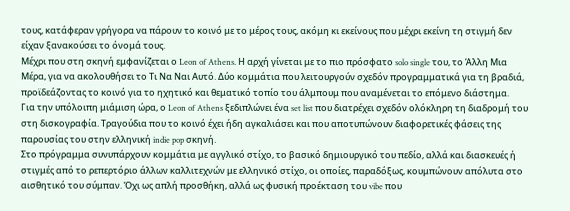τους, κατάφεραν γρήγορα να πάρουν το κοινό με το μέρος τους, ακόμη κι εκείνους που μέχρι εκείνη τη στιγμή δεν είχαν ξανακούσει το όνομά τους.
Μέχρι που στη σκηνή εμφανίζεται ο Leon of Athens. Η αρχή γίνεται με το πιο πρόσφατο solo single του, το Άλλη Μια Μέρα, για να ακολουθήσει το Τι Να Ναι Αυτό. Δύο κομμάτια που λειτουργούν σχεδόν προγραμματικά για τη βραδιά, προϊδεάζοντας το κοινό για το ηχητικό και θεματικό τοπίο του άλμπουμ που αναμένεται το επόμενο διάστημα.
Για την υπόλοιπη μιάμιση ώρα, ο Leon of Athens ξεδιπλώνει ένα set list που διατρέχει σχεδόν ολόκληρη τη διαδρομή του στη δισκογραφία. Τραγούδια που το κοινό έχει ήδη αγκαλιάσει και που αποτυπώνουν διαφορετικές φάσεις της παρουσίας του στην ελληνική indie pop σκηνή.
Στο πρόγραμμα συνυπάρχουν κομμάτια με αγγλικό στίχο, το βασικό δημιουργικό του πεδίο, αλλά και διασκευές ή στιγμές από το ρεπερτόριο άλλων καλλιτεχνών με ελληνικό στίχο, οι οποίες, παραδόξως, κουμπώνουν απόλυτα στο αισθητικό του σύμπαν. Όχι ως απλή προσθήκη, αλλά ως φυσική προέκταση του vibe που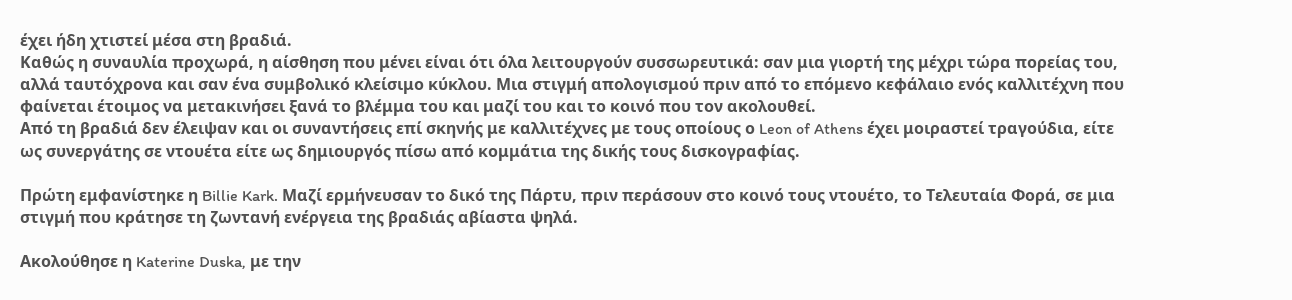έχει ήδη χτιστεί μέσα στη βραδιά.
Καθώς η συναυλία προχωρά, η αίσθηση που μένει είναι ότι όλα λειτουργούν συσσωρευτικά: σαν μια γιορτή της μέχρι τώρα πορείας του, αλλά ταυτόχρονα και σαν ένα συμβολικό κλείσιμο κύκλου. Μια στιγμή απολογισμού πριν από το επόμενο κεφάλαιο ενός καλλιτέχνη που φαίνεται έτοιμος να μετακινήσει ξανά το βλέμμα του και μαζί του και το κοινό που τον ακολουθεί.
Από τη βραδιά δεν έλειψαν και οι συναντήσεις επί σκηνής με καλλιτέχνες με τους οποίους ο Leon of Athens έχει μοιραστεί τραγούδια, είτε ως συνεργάτης σε ντουέτα είτε ως δημιουργός πίσω από κομμάτια της δικής τους δισκογραφίας.

Πρώτη εμφανίστηκε η Billie Kark. Μαζί ερμήνευσαν το δικό της Πάρτυ, πριν περάσουν στο κοινό τους ντουέτο, το Τελευταία Φορά, σε μια στιγμή που κράτησε τη ζωντανή ενέργεια της βραδιάς αβίαστα ψηλά.

Ακολούθησε η Katerine Duska, με την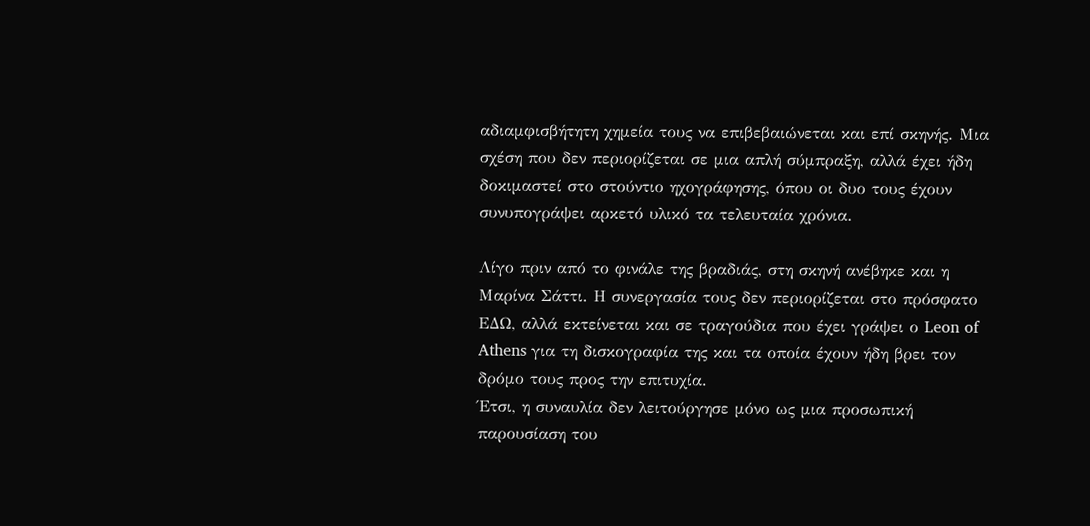αδιαμφισβήτητη χημεία τους να επιβεβαιώνεται και επί σκηνής. Μια σχέση που δεν περιορίζεται σε μια απλή σύμπραξη, αλλά έχει ήδη δοκιμαστεί στο στούντιο ηχογράφησης, όπου οι δυο τους έχουν συνυπογράψει αρκετό υλικό τα τελευταία χρόνια.

Λίγο πριν από το φινάλε της βραδιάς, στη σκηνή ανέβηκε και η Μαρίνα Σάττι. Η συνεργασία τους δεν περιορίζεται στο πρόσφατο ΕΔΩ, αλλά εκτείνεται και σε τραγούδια που έχει γράψει ο Leon of Athens για τη δισκογραφία της και τα οποία έχουν ήδη βρει τον δρόμο τους προς την επιτυχία.
Έτσι, η συναυλία δεν λειτούργησε μόνο ως μια προσωπική παρουσίαση του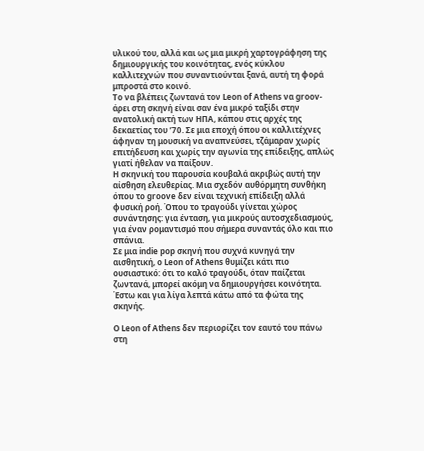υλικού του, αλλά και ως μια μικρή χαρτογράφηση της δημιουργικής του κοινότητας, ενός κύκλου καλλιτεχνών που συναντιούνται ξανά, αυτή τη φορά μπροστά στο κοινό.
Το να βλέπεις ζωντανά τον Leon of Athens να groov-άρει στη σκηνή είναι σαν ένα μικρό ταξίδι στην ανατολική ακτή των ΗΠΑ, κάπου στις αρχές της δεκαετίας του ’70. Σε μια εποχή όπου οι καλλιτέχνες άφηναν τη μουσική να αναπνεύσει, τζάμαραν χωρίς επιτήδευση και χωρίς την αγωνία της επίδειξης, απλώς γιατί ήθελαν να παίξουν.
Η σκηνική του παρουσία κουβαλά ακριβώς αυτή την αίσθηση ελευθερίας. Μια σχεδόν αυθόρμητη συνθήκη όπου το groove δεν είναι τεχνική επίδειξη αλλά φυσική ροή. Όπου το τραγούδι γίνεται χώρος συνάντησης: για ένταση, για μικρούς αυτοσχεδιασμούς, για έναν ρομαντισμό που σήμερα συναντάς όλο και πιο σπάνια.
Σε μια indie pop σκηνή που συχνά κυνηγά την αισθητική, ο Leon of Athens θυμίζει κάτι πιο ουσιαστικό: ότι το καλό τραγούδι, όταν παίζεται ζωντανά, μπορεί ακόμη να δημιουργήσει κοινότητα. Έστω και για λίγα λεπτά κάτω από τα φώτα της σκηνής.

Ο Leon of Athens δεν περιορίζει τον εαυτό του πάνω στη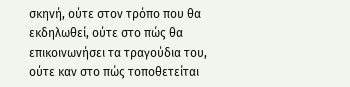σκηνή, ούτε στον τρόπο που θα εκδηλωθεί, ούτε στο πώς θα επικοινωνήσει τα τραγούδια του, ούτε καν στο πώς τοποθετείται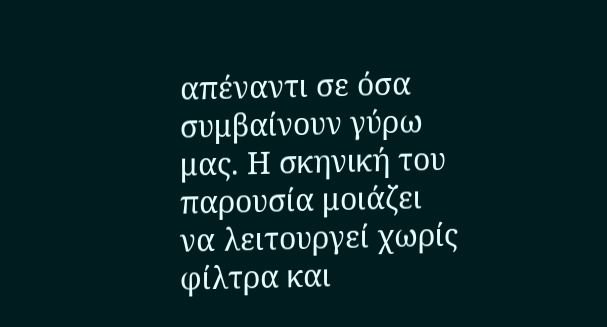απέναντι σε όσα συμβαίνουν γύρω μας. Η σκηνική του παρουσία μοιάζει να λειτουργεί χωρίς φίλτρα και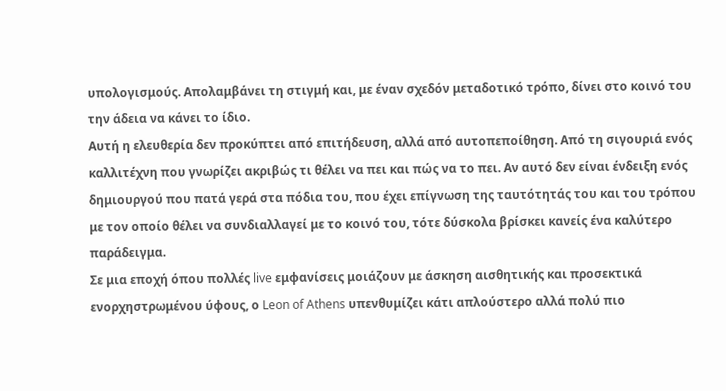υπολογισμούς. Απολαμβάνει τη στιγμή και, με έναν σχεδόν μεταδοτικό τρόπο, δίνει στο κοινό του την άδεια να κάνει το ίδιο.
Αυτή η ελευθερία δεν προκύπτει από επιτήδευση, αλλά από αυτοπεποίθηση. Από τη σιγουριά ενός καλλιτέχνη που γνωρίζει ακριβώς τι θέλει να πει και πώς να το πει. Αν αυτό δεν είναι ένδειξη ενός δημιουργού που πατά γερά στα πόδια του, που έχει επίγνωση της ταυτότητάς του και του τρόπου με τον οποίο θέλει να συνδιαλλαγεί με το κοινό του, τότε δύσκολα βρίσκει κανείς ένα καλύτερο παράδειγμα.
Σε μια εποχή όπου πολλές live εμφανίσεις μοιάζουν με άσκηση αισθητικής και προσεκτικά ενορχηστρωμένου ύφους, ο Leon of Athens υπενθυμίζει κάτι απλούστερο αλλά πολύ πιο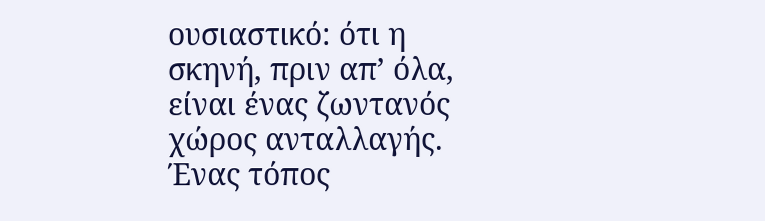ουσιαστικό: ότι η σκηνή, πριν απ’ όλα, είναι ένας ζωντανός χώρος ανταλλαγής. Ένας τόπος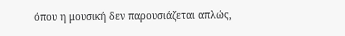όπου η μουσική δεν παρουσιάζεται απλώς,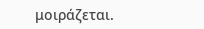μοιράζεται.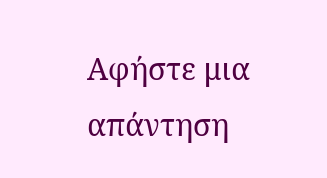Αφήστε μια απάντηση